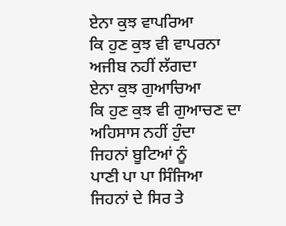ਏਨਾ ਕੁਝ ਵਾਪਰਿਆ
ਕਿ ਹੁਣ ਕੁਝ ਵੀ ਵਾਪਰਨਾ
ਅਜੀਬ ਨਹੀਂ ਲੱਗਦਾ
ਏਨਾ ਕੁਝ ਗੁਆਚਿਆ
ਕਿ ਹੁਣ ਕੁਝ ਵੀ ਗੁਆਚਣ ਦਾ
ਅਹਿਸਾਸ ਨਹੀਂ ਹੁੰਦਾ
ਜਿਹਨਾਂ ਬੂਟਿਆਂ ਨੂੰ
ਪਾਣੀ ਪਾ ਪਾ ਸਿੰਜਿਆ
ਜਿਹਨਾਂ ਦੇ ਸਿਰ ਤੇ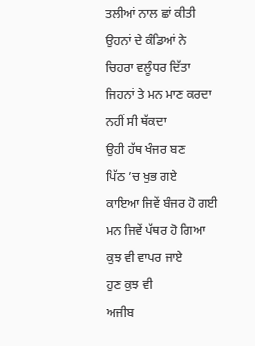ਤਲੀਆਂ ਨਾਲ ਛਾਂ ਕੀਤੀ
ਉਹਨਾਂ ਦੇ ਕੰਡਿਆਂ ਨੇ
ਚਿਹਰਾ ਵਲੂੰਧਰ ਦਿੱਤਾ
ਜਿਹਨਾਂ ਤੇ ਮਨ ਮਾਣ ਕਰਦਾ
ਨਹੀਂ ਸੀ ਥੱਕਦਾ
ਉਹੀ ਹੱਥ ਖੰਜਰ ਬਣ
ਪਿੱਠ ’ਚ ਖੁਭ ਗਏ
ਕਾਇਆ ਜਿਵੇਂ ਬੰਜਰ ਹੋ ਗਈ
ਮਨ ਜਿਵੇਂ ਪੱਥਰ ਹੋ ਗਿਆ
ਕੁਝ ਵੀ ਵਾਪਰ ਜਾਏ
ਹੁਣ ਕੁਝ ਵੀ
ਅਜੀਬ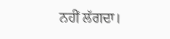ਨਹੀਂ ਲੱਗਦਾ।